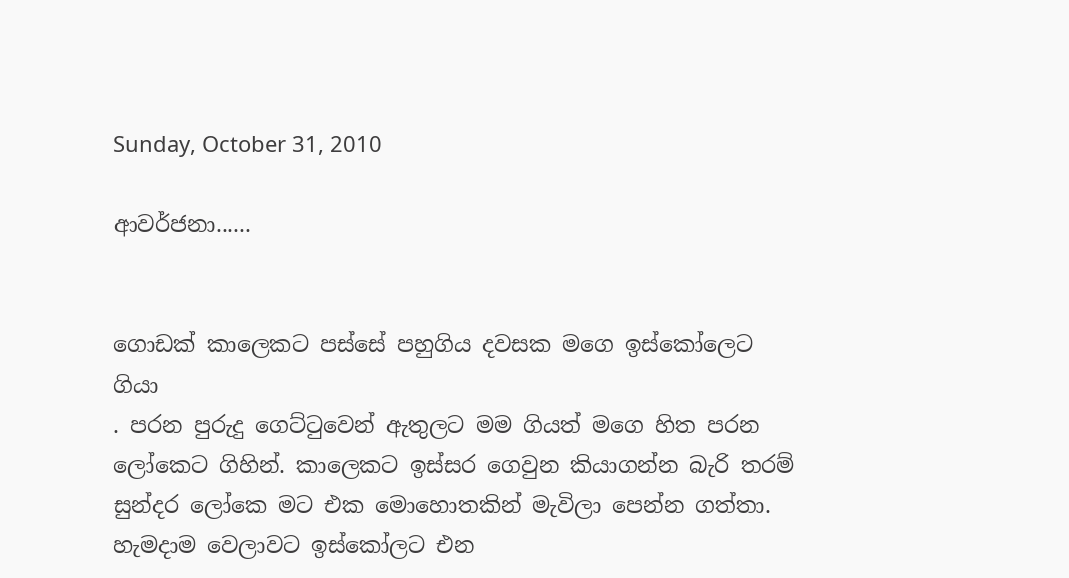Sunday, October 31, 2010

ආවර්ජනා......


ගොඩක් කාලෙකට පස්සේ පහුගිය දවසක මගෙ ඉස්කෝලෙට ගියා
. පරන පුරුදු ගෙට්ටුවෙන් ඇතුලට මම ගියත් මගෙ හිත පරන ලෝකෙට ගිහින්. කාලෙකට ඉස්සර ගෙවුන කියාගන්න බැරි තරම් සුන්දර ලෝකෙ මට එක මොහොතකින් මැවිලා පෙන්න ගත්තා. හැමදාම වෙලාවට ඉස්කෝලට එන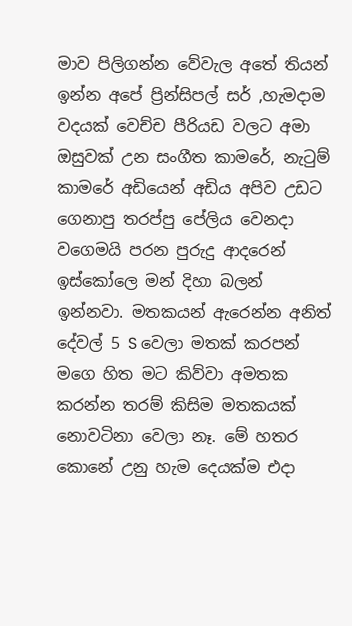මාව පිලිගන්න වේවැල අතේ තියන් ඉන්න අපේ ප්‍රින්සිපල් සර් ,හැමදාම වදයක් වෙච්ච පීරියඩ වලට අමා ඔසුවක් උන සංගීත කාමරේ, නැටුම් කාමරේ අඩියෙන් අඩිය අපිව උඩට ගෙනාපු තරප්පු පේලිය වෙනදා වගෙමයි පරන පුරුදු ආදරෙන් ඉස්කෝලෙ මන් දිහා බලන් ඉන්නවා. මතකයන් ඇරෙන්න අනිත් දේවල් 5 S වෙලා මතක් කරපන් මගෙ හිත මට කිව්වා අමතක කරන්න තරම් කිසිම මතකයක් නොවටිනා වෙලා නෑ. මේ හතර කොනේ උනු හැම දෙයක්ම එදා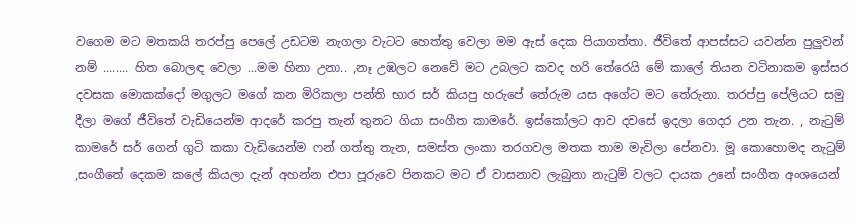වගෙම මට මතකයි තරප්පු පෙලේ උඩටම නැගලා වැටට හෙත්තු වෙලා මම ඇස් දෙක පියාගත්තා. ජීවිතේ ආපස්සට යවන්න පුලුවන් නම් ........ හිත බොලඳ වෙලා ...මම හිනා උනා.. ,නෑ උඹලට නෙවේ මට උබලට කවද හරි තේරෙයි මේ කාලේ තියන වටිනාකම ඉස්සර දවසක මොකක්දෝ මගුලට මගේ කන මිරිකලා පන්ති භාර සර් කියපු හරුපේ තේරුම යස අගේට මට තේරුනා. තරප්පු පේලියට සමු දීලා මගේ ජීවිතේ වැඩියෙන්ම ආදරේ කරපු තැන් තුනට ගියා සංගීත කාමරේ. ඉස්කෝලට ආව දවසේ ඉදලා ගෙදර උන තැන. , නැටුම් කාමරේ සර් ගෙන් ගුටි කකා වැඩියෙන්ම ෆන් ගත්තු තැන, සමස්ත ලංකා තරගවල මතක තාම මැවිලා පේනවා. මූ කොහොමද නැටුම් ,සංගීතේ දෙකම කලේ කියලා දැන් අහන්න එපා පූරුවෙ පිනකට මට ඒ වාසනාව ලැබුනා නැටුම් වලට දායක උනේ සංගීත අංශයෙන්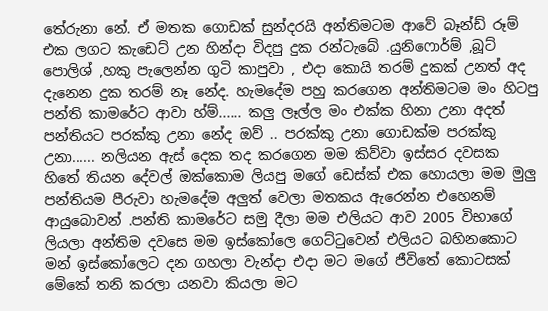තේරුනා නේ. ඒ මතක ගොඩක් සුන්දරයි අන්තිමටම ආවේ බෑන්ඩ් රූම් එක ලගට කැඩෙට් උන හින්දා විදපු දුක රන්ටැබේ .යුනිෆොර්ම් ,බූට් පොලිශ් ,හකු පැලෙන්න ගුටි කාපුවා , එදා කොයි තරම් දුකක් උනත් අද දැනෙන දුක තරම් නෑ නේද. හැමදේම පහු කරගෙන අන්තිමටම මං හිටපු පන්ති කාමරේට ආවා හ්ම්...... කලු ලෑල්ල මං එක්ක හිනා උනා අදත් පන්තියට පරක්කු උනා නේද ඔව් .. පරක්කු උනා ගොඩක්ම පරක්කු උනා...... නලියන ඇස් දෙක තද කරගෙන මම කිව්වා ඉස්සර දවසක හිතේ තියන දේවල් ඔක්කොම ලියපු මගේ ඩෙස්ක් එක හොයලා මම මුලු පන්තියම පීරුවා හැමදේම අලුත් වෙලා මතකය ඇරෙන්න එහෙනම් ආයුබොවන් .පන්ති කාමරේට සමු දීලා මම එලියට ආව 2005 විභාගේ ලියලා අන්තිම දවසෙ මම ඉස්කෝලෙ ගෙට්ටුවෙන් එලියට බහිනකොට මන් ඉස්කෝලෙට දන ගහලා වැන්දා එදා මට මගේ ජීවිතේ කොටසක් මේකේ තනි කරලා යනවා කියලා මට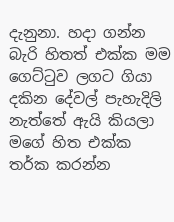දැනුනා. හදා ගන්න බැරි හිතත් එක්ක මම ගෙට්ටුව ලගට ගියා දකින දේවල් පැහැදිලි නැත්තේ ඇයි කියලා මගේ හිත එක්ක තර්ක කරන්න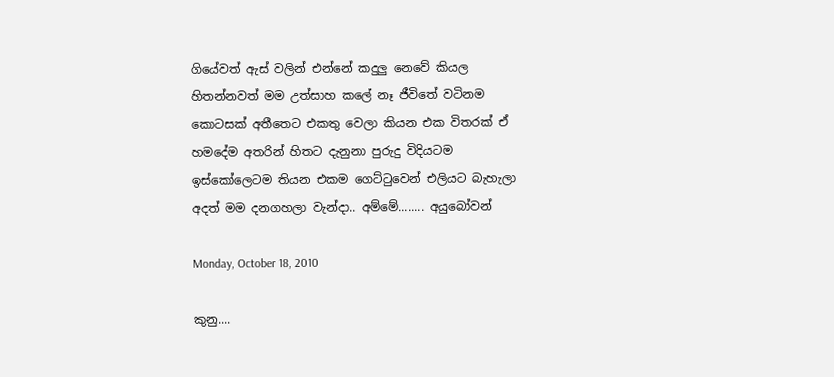ගියේවත් ඇස් වලින් එන්නේ කදුලු නෙවේ කියල හිතන්නවත් මම උත්සාහ කලේ නෑ ජීවිතේ වටිනම කොටසක් අතීතෙට එකතු වෙලා කියන එක විතරක් ඒ හමදේම අතරින් හිතට දැනුනා පුරුදු විදියටම ඉස්කෝලෙටම තියන එකම ගෙට්ටුවෙන් එලියට බැහැලා අදත් මම දනගහලා වැන්දා.. අම්මේ........ අයුබෝවන්

Monday, October 18, 2010

කුනු....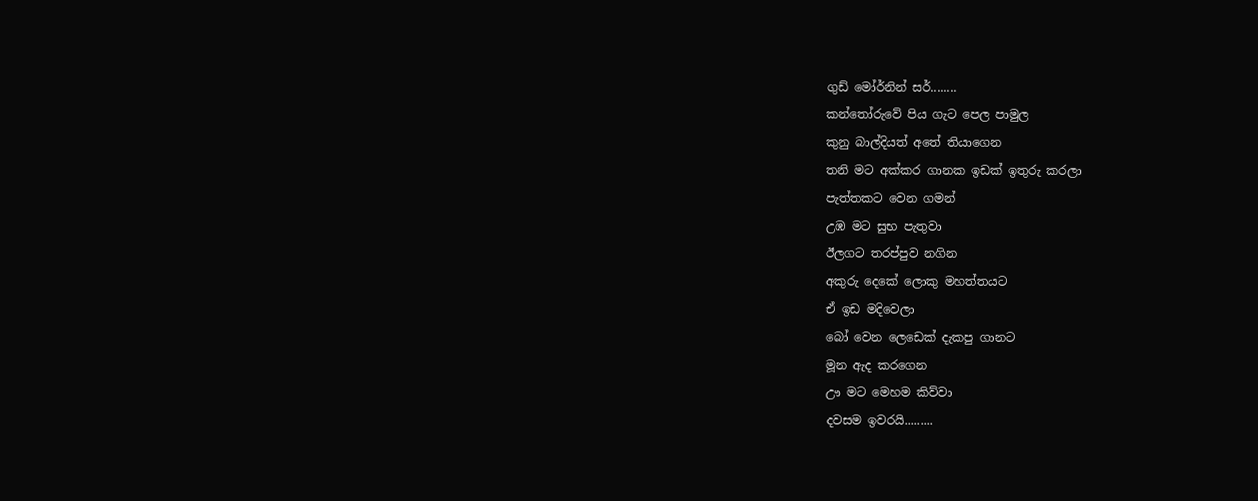ගුඩ් මෝර්නින් සර්........
කන්තෝරුවේ පිය ගැට පෙල පාමුල
කුනු බාල්දියත් අතේ තියාගෙන
තනි මට අක්කර ගානක ඉඩක් ඉතුරු කරලා
පැත්තකට වෙන ගමන්
උඹ මට සුභ පැතුවා
ඊලගට තරප්පුව නගින
අකුරු දෙකේ ලොකු මහත්තයට
ඒ ඉඩ මදිවෙලා
බෝ වෙන ලෙඩෙක් දැකපු ගානට
මූන ඇද කරගෙන
ඌ මට මෙහම කිව්වා
දවසම ඉවරයි.........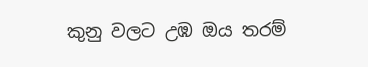කුනු වලට උඹ ඔය තරම්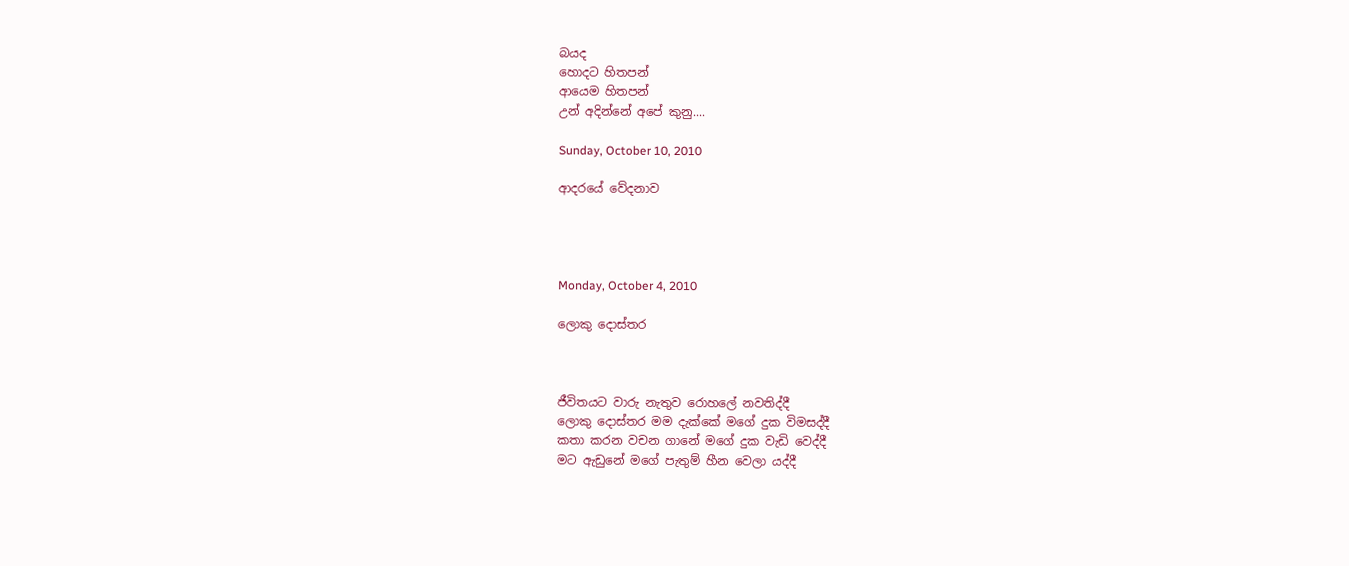බයද
හොදට හිතපන්
ආයෙම හිතපන්
උන් අදින්නේ අපේ කුනු....

Sunday, October 10, 2010

ආදරයේ වේදනාව




Monday, October 4, 2010

ලොකු දොස්තර



ජීවිතයට වාරු නැතුව රොහලේ නවතිද්දී
ලොකු දොස්තර මම දැක්කේ මගේ දුක විමසද්දී
කතා කරන වචන ගානේ මගේ දුක වැඩි වෙද්දී
මට ඇඩුනේ මගේ පැතුම් හීන වෙලා යද්දී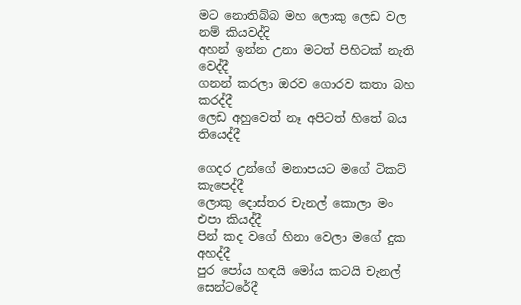මට නොතිබ්බ මහ ලොකු ලෙඩ වල නම් කියවද්දි
අහන් ඉන්න උනා මටත් පිහිටක් නැති වෙද්දී
ගනන් කරලා ඔරව ගොරව කතා බහ කරද්දී
ලෙඩ අහුවෙත් නෑ අපිටත් හිතේ බය තියෙද්දී

ගෙදර උන්ගේ මනාපයට මගේ ටිකට් කැපෙද්දී
ලොකු දොස්තර චැනල් කොලා මං එපා කියද්දී
පින් කද වගේ හිනා වෙලා මගේ දුක අහද්දී
පුර පෝය හඳයි මෝය කටයි චැනල් සෙන්ටරේදී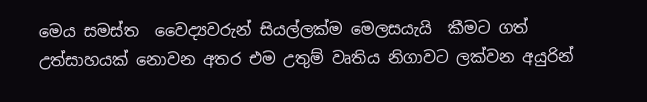මෙය සමස්ත  වෛද්‍යවරුන් සියල්ලක්ම මෙලස‍යැයි  කීමට ගත් උත්සාහයක් නොවන අතර එම උතුම් වෘතිය නිගාවට ලක්වන අයුරින්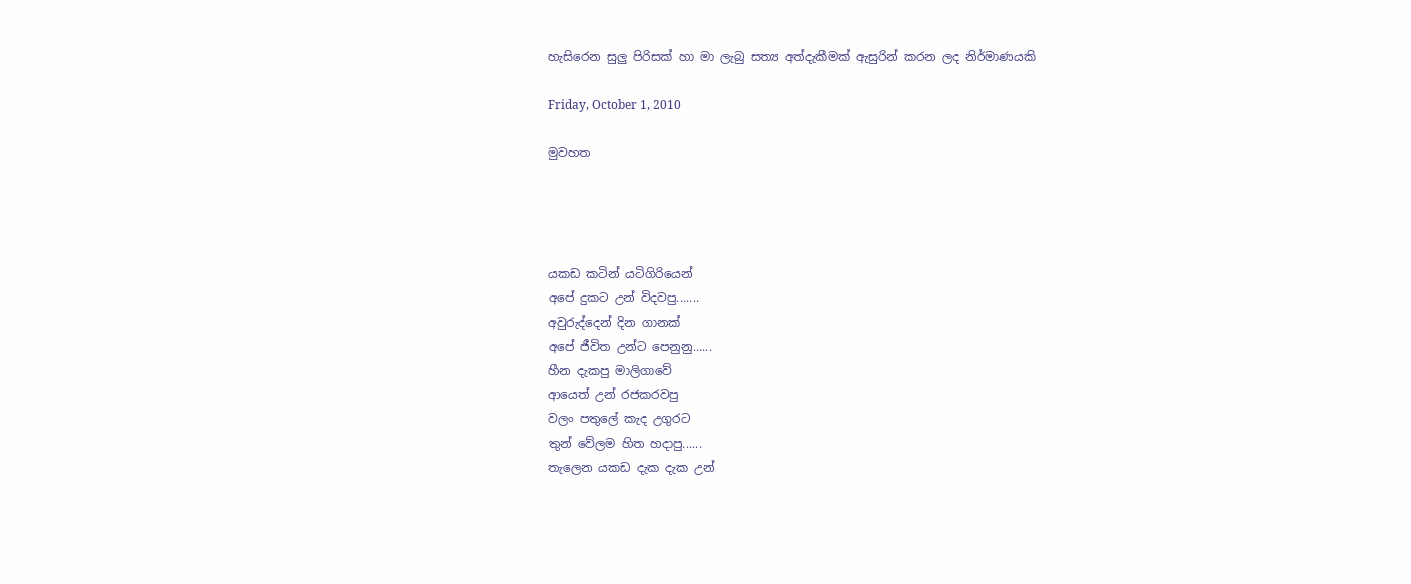හැසිරෙන සුලු පිරිසක් හා මා ලැබු සත්‍ය අත්දැකීමක් ඇසුරින් කරන ලද නිර්මාණයකි

Friday, October 1, 2010

මුවහත




යකඩ කටින් යටිගිරියෙන්
අපේ දුකට උන් විදවපු.......
අවුරුද්දෙන් දින ගානක්
අපේ ජීවිත උන්ට පෙනුනු......
හීන දැකපු මාලිගාවේ
ආයෙත් උන් රජකරවපු
වලං පතුලේ කැද උගුරට
තුන් වේලම හිත හදාපු......
තැලෙන යකඩ දැක දැක උන්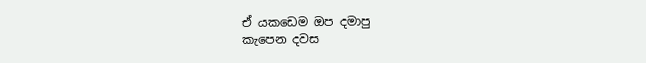ඒ යකඩෙම ඔප දමාපු
කැපෙන දවස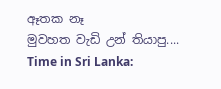ඈතක නෑ
මුවහත වැඩි උන් තියාපු....
Time in Sri Lanka: